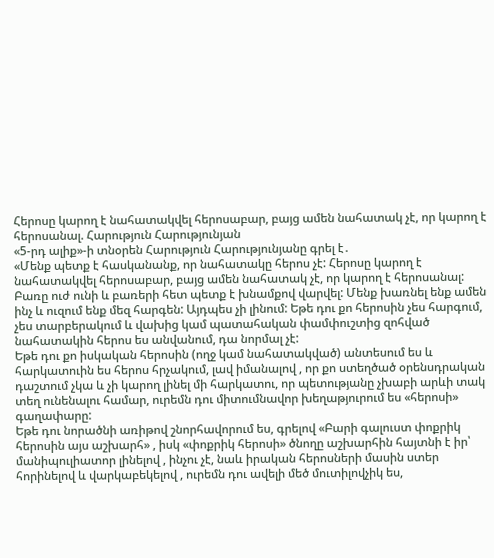Հերոսը կարող է նահատակվել հերոսաբար, բայց ամեն նահատակ չէ, որ կարող է հերոսանալ. Հարություն Հարությունյան
«5-րդ ալիք»-ի տնօրեն Հարություն Հարությունյանը գրել է․
«Մենք պետք է հասկանանք, որ նահատակը հերոս չէ: Հերոսը կարող է նահատակվել հերոսաբար, բայց ամեն նահատակ չէ, որ կարող է հերոսանալ: Բառը ուժ ունի և բառերի հետ պետք է խնամքով վարվել: Մենք խառնել ենք ամեն ինչ և ուզում ենք մեզ հարգեն: Այդպես չի լինում: Եթե դու քո հերոսին չես հարգում, չես տարբերակում և վախից կամ պատահական փամփուշտից զոհված նահատակին հերոս ես անվանում, դա նորմալ չէ:
Եթե դու քո իսկական հերոսին (ողջ կամ նահատակված) անտեսում ես և հարկատուին ես հերոս հրչակում, լավ իմանալով , որ քո ստեղծած օրենսդրական դաշտում չկա և չի կարող լինել մի հարկատու, որ պետությանը չխաբի արևի տակ տեղ ունենալու համար, ուրեմն դու միտումնավոր խեղաթյուրում ես «հերոսի» գաղափարը:
Եթե դու նորածնի առիթով շնորհավորում ես, գրելով «Բարի գալուստ փոքրիկ հերոսին այս աշխարհ» , իսկ «փոքրիկ հերոսի» ծնողը աշխարհին հայտնի է իր՝ մանիպուլիատոր լինելով , ինչու չէ, նաև իրական հերոսների մասին ստեր հորինելով և վարկաբեկելով , ուրեմն դու ավելի մեծ մուտիլովչիկ ես,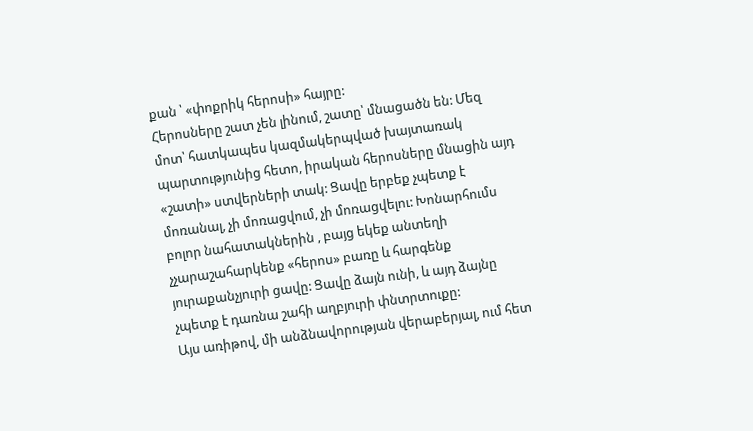քան ՝ «փոքրիկ հերոսի» հայրը:
Հերոսները շատ չեն լինում, շատը՝ մնացածն են: Մեզ մոտ՝ հատկապես կազմակերպված խայտառակ պարտությունից հետո, իրական հերոսները մնացին այդ «շատի» ստվերների տակ: Ցավը երբեք չպետք է մոռանալ, չի մոռացվում, չի մոռացվելու: Խոնարհումս բոլոր նահատակներին , բայց եկեք անտեղի չչարաշահարկենք «հերոս» բառը և հարգենք յուրաքանչյուրի ցավը: Ցավը ձայն ունի, և այդ ձայնը չպետք է դառնա շահի աղբյուրի փնտրտուքը:
Այս առիթով, մի անձնավորության վերաբերյալ, ում հետ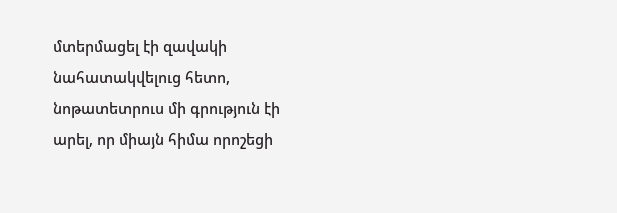մտերմացել էի զավակի նահատակվելուց հետո, նոթատետրուս մի գրություն էի արել, որ միայն հիմա որոշեցի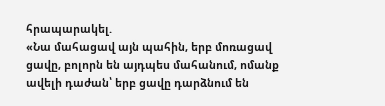հրապարակել.
«Նա մահացավ այն պահին, երբ մոռացավ ցավը, բոլորն են այդպես մահանում, ոմանք ավելի դաժան՝ երբ ցավը դարձնում են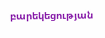բարեկեցության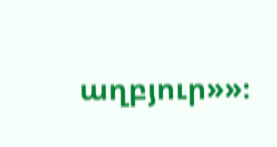աղբյուր»»։